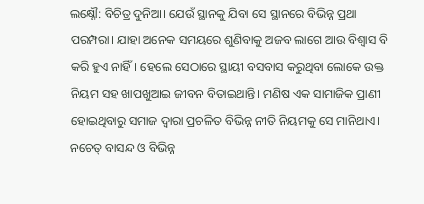ଲକ୍ଷ୍ନୌ: ବିଚିତ୍ର ଦୁନିଆ। ଯେଉଁ ସ୍ଥାନକୁ ଯିବା ସେ ସ୍ଥାନରେ ବିଭିନ୍ନ ପ୍ରଥା ପରମ୍ପରା। ଯାହା ଅନେକ ସମୟରେ ଶୁଣିବାକୁ ଅଜବ ଲାଗେ ଆଉ ବିଶ୍ବାସ ବି କରି ହୁଏ ନାହିଁ। ହେଲେ ସେଠାରେ ସ୍ଥାୟୀ ବସବାସ କରୁଥିବା ଲୋକେ ଉକ୍ତ ନିୟମ ସହ ଖାପଖୁଆଇ ଜୀବନ ବିତାଇଥାନ୍ତି। ମଣିଷ ଏକ ସାମାଜିକ ପ୍ରାଣୀ ହୋଇଥିବାରୁ ସମାଜ ଦ୍ବାରା ପ୍ରଚଳିତ ବିଭିନ୍ନ ନୀତି ନିୟମକୁ ସେ ମାନିଥାଏ। ନଚେତ୍ ବାସନ୍ଦ ଓ ବିଭିନ୍ନ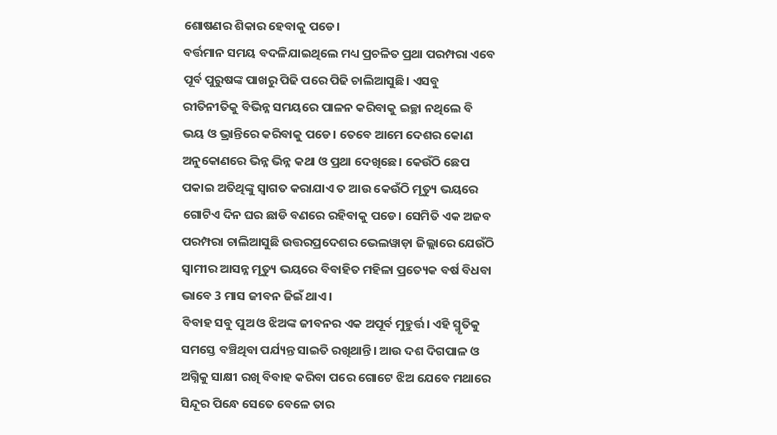ଶୋଷଣର ଶିକାର ହେବାକୁ ପଡେ।
ବର୍ତ୍ତମାନ ସମୟ ବଦଳିଯାଇଥିଲେ ମଧ୍ୟ ପ୍ରଚଳିତ ପ୍ରଥା ପରମ୍ପରା ଏବେ ପୂର୍ବ ପୁରୁଷଙ୍କ ପାଖରୁ ପିଢି ପରେ ପିଢି ଚାଲିଆସୁଛି। ଏସବୁ ରୀତିନୀତିକୁ ବିଭିନ୍ନ ସମୟରେ ପାଳନ କରିବାକୁ ଇଚ୍ଛା ନଥିଲେ ବି ଭୟ ଓ ଭ୍ରାନ୍ତିରେ କରିବାକୁ ପଡେ। ତେବେ ଆମେ ଦେଶର କୋଣ ଅନୁକୋଣରେ ଭିନ୍ନ ଭିନ୍ନ କଥା ଓ ପ୍ରଥା ଦେଖିଛେ। କେଉଁଠି ଛେପ ପକାଇ ଅତିଥିଙ୍କୁ ସ୍ବାଗତ କରାଯାଏ ତ ଆଉ କେଉଁଠି ମୃତ୍ୟୁ ଭୟରେ ଗୋଟିଏ ଦିନ ଘର ଛାଡି ବଣରେ ରହିବାକୁ ପଡେ। ସେମିତି ଏକ ଅଜବ ପରମ୍ପରା ଚାଲିଆସୁଛି ଉତ୍ତରପ୍ରଦେଶର ଭେଲୱାଡ଼ା ଜିଲ୍ଲାରେ ଯେଉଁଠି ସ୍ବାମୀର ଆସନ୍ନ ମୃତ୍ୟୁ ଭୟରେ ବିବାହିତ ମହିଳା ପ୍ରତ୍ୟେକ ବର୍ଷ ବିଧବା ଭାବେ 3 ମାସ ଜୀବନ ଜିଇଁ ଥାଏ।
ବିବାହ ସବୁ ପୁଅ ଓ ଝିଅଙ୍କ ଜୀବନର ଏକ ଅପୂର୍ବ ମୁହୁର୍ତ୍ତ। ଏହି ସ୍ମୃତିକୁ ସମସ୍ତେ ବଞ୍ଚିଥିବା ପର୍ଯ୍ୟନ୍ତ ସାଇତି ରଖିଥାନ୍ତି। ଆଉ ଦଶ ଦିଗପାଳ ଓ ଅଗ୍ନିକୁ ସାକ୍ଷୀ ରଖି ବିବାହ କରିବା ପରେ ଗୋଟେ ଝିଅ ଯେବେ ମଥାରେ ସିନ୍ଦୂର ପିନ୍ଧେ ସେତେ ବେଳେ ତାର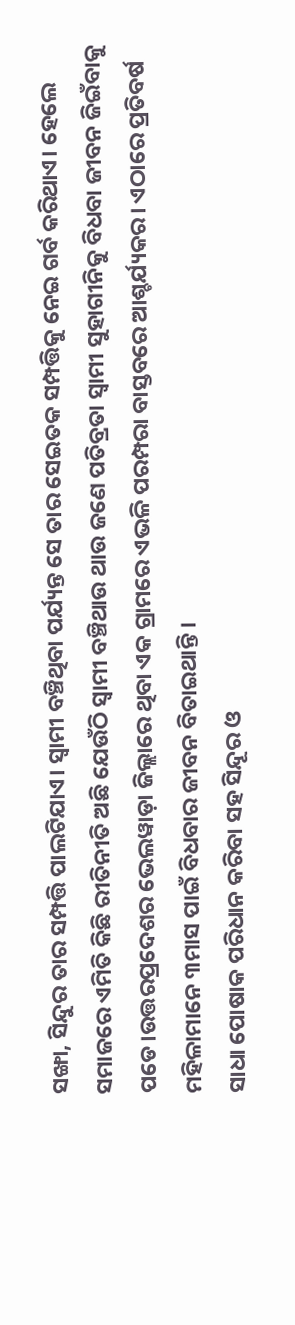ସଙ୍ଖା, ସିନ୍ଦୁର ତାର ସମ୍ପତ୍ତି ପାଲଟିଯାଏ। ସ୍ବାମୀ ବଞ୍ଚିଥିବା ପର୍ଯ୍ୟନ୍ତ ସେ ତାର ସେଇତକ ସମ୍ପତ୍ତିକୁ ନେଇ ଗର୍ବ କରିଥାଏ। ହେଲେ ସମାଜରେ ଏମିତି କିଛି ରୀତିନୀତି ଅଛି ଯେଉଁଠି ସ୍ବାମୀ ବଞ୍ଚିଥାଉ ଥାଉ ଜଣେ ପତିବ୍ରତା ସ୍ବାମୀ ସୁହାଗୀନିକୁ ବିଧବା ଜୀବନ ଜିଇଁବାକୁ ପଡେ।ଉତ୍ତରପ୍ରଦେଶର ଭେଲୱାଡ଼ା ଜିଲ୍ଲାରେ ଥିବା ଏକ ଗ୍ରାମରେ ଏଭଳି ପରମ୍ପରା ବାସ୍ତବରେ ଆଶ୍ଚର୍ଯ୍ୟକର। ଏଠାରେ ପ୍ରତିବର୍ଷ ମହିଳାମାନେ ୩ମାସ ପାଇଁ ବିଧବାର ଜୀବନ ବିତାଇଥାନ୍ତି ।
ସାଧା ପୋଷାକ ପରିଧାନ କରିବା ସହ ସିନ୍ଦୂର ଓ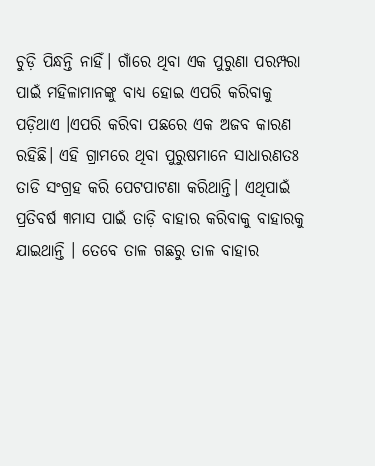ଚୁଡ଼ି ପିନ୍ଧନ୍ତି ନାହିଁ। ଗାଁରେ ଥିବା ଏକ ପୁରୁଣା ପରମ୍ପରା ପାଇଁ ମହିଳାମାନଙ୍କୁ ବାଧ୍ୟ ହୋଇ ଏପରି କରିବାକୁ ପଡ଼ିଥାଏ ।ଏପରି କରିବା ପଛରେ ଏକ ଅଜବ କାରଣ ରହିଛି। ଏହି ଗ୍ରାମରେ ଥିବା ପୁରୁଷମାନେ ସାଧାରଣତଃ ତାଡି ସଂଗ୍ରହ କରି ପେଟପାଟଣା କରିଥାନ୍ତି। ଏଥିପାଇଁ ପ୍ରତିବର୍ଷ ୩ମାସ ପାଇଁ ତାଡ଼ି ବାହାର କରିବାକୁ ବାହାରକୁ ଯାଇଥାନ୍ତି । ତେବେ ତାଳ ଗଛରୁ ତାଳ ବାହାର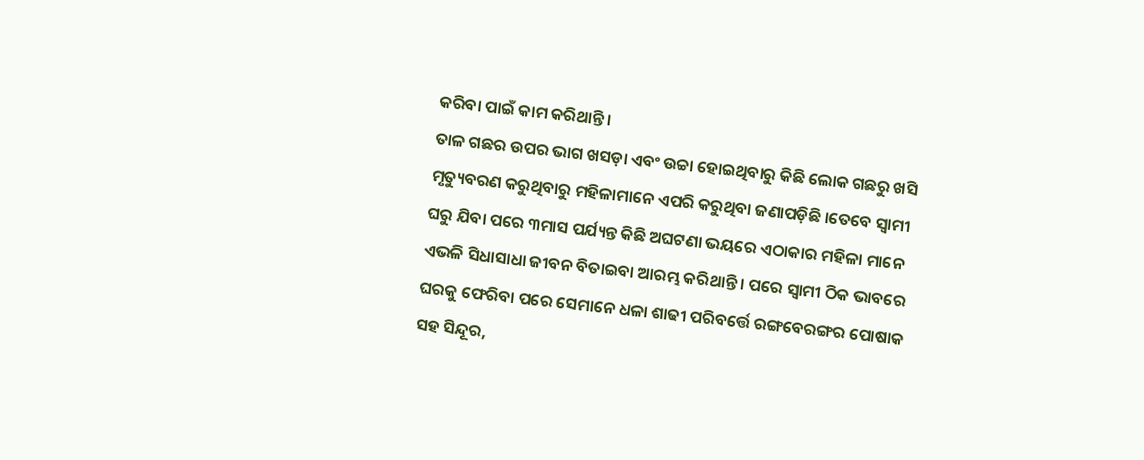କରିବା ପାଇଁ କାମ କରିଥାନ୍ତି ।
ତାଳ ଗଛର ଉପର ଭାଗ ଖସଡ଼ା ଏବଂ ଉଚ୍ଚା ହୋଇଥିବାରୁ କିଛି ଲୋକ ଗଛରୁ ଖସି ମୃତ୍ୟୁବରଣ କରୁଥିବାରୁ ମହିଳାମାନେ ଏପରି କରୁଥିବା ଜଣାପଡ଼ିଛି ।ତେବେ ସ୍ବାମୀ ଘରୁ ଯିବା ପରେ ୩ମାସ ପର୍ଯ୍ୟନ୍ତ କିଛି ଅଘଟଣା ଭୟରେ ଏଠାକାର ମହିଳା ମାନେ ଏଭଳି ସିଧାସାଧା ଜୀବନ ବିତାଇବା ଆରମ୍ଭ କରିଥାନ୍ତି । ପରେ ସ୍ୱାମୀ ଠିକ ଭାବରେ ଘରକୁ ଫେରିବା ପରେ ସେମାନେ ଧଳା ଶାଢୀ ପରିବର୍ତ୍ତେ ରଙ୍ଗବେରଙ୍ଗର ପୋଷାକ ସହ ସିନ୍ଦୂର,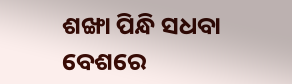ଶଙ୍ଖା ପିନ୍ଧି ସଧବା ବେଶରେ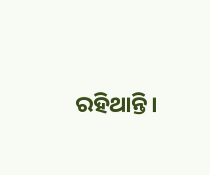ରହିଥାନ୍ତି।